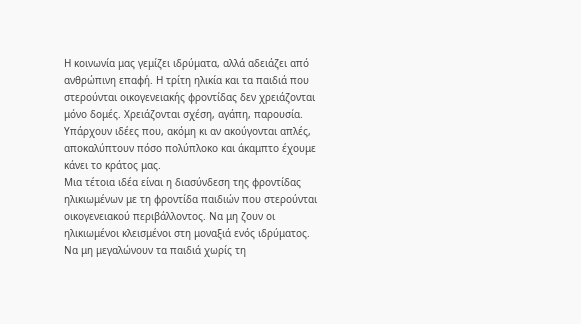Η κοινωνία μας γεμίζει ιδρύματα, αλλά αδειάζει από ανθρώπινη επαφή. Η τρίτη ηλικία και τα παιδιά που στερούνται οικογενειακής φροντίδας δεν χρειάζονται μόνο δομές. Χρειάζονται σχέση, αγάπη, παρουσία.
Υπάρχουν ιδέες που, ακόμη κι αν ακούγονται απλές, αποκαλύπτουν πόσο πολύπλοκο και άκαμπτο έχουμε κάνει το κράτος μας.
Μια τέτοια ιδέα είναι η διασύνδεση της φροντίδας ηλικιωμένων με τη φροντίδα παιδιών που στερούνται οικογενειακού περιβάλλοντος. Να μη ζουν οι ηλικιωμένοι κλεισμένοι στη μοναξιά ενός ιδρύματος. Να μη μεγαλώνουν τα παιδιά χωρίς τη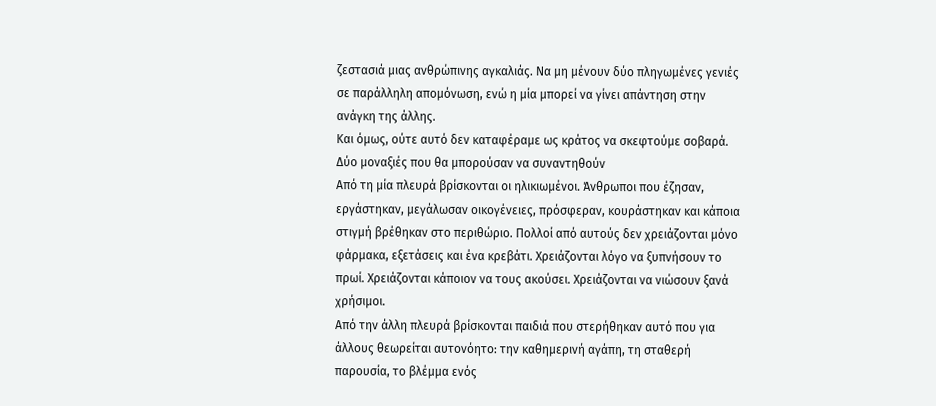ζεστασιά μιας ανθρώπινης αγκαλιάς. Να μη μένουν δύο πληγωμένες γενιές σε παράλληλη απομόνωση, ενώ η μία μπορεί να γίνει απάντηση στην ανάγκη της άλλης.
Και όμως, ούτε αυτό δεν καταφέραμε ως κράτος να σκεφτούμε σοβαρά.
Δύο μοναξιές που θα μπορούσαν να συναντηθούν
Από τη μία πλευρά βρίσκονται οι ηλικιωμένοι. Άνθρωποι που έζησαν, εργάστηκαν, μεγάλωσαν οικογένειες, πρόσφεραν, κουράστηκαν και κάποια στιγμή βρέθηκαν στο περιθώριο. Πολλοί από αυτούς δεν χρειάζονται μόνο φάρμακα, εξετάσεις και ένα κρεβάτι. Χρειάζονται λόγο να ξυπνήσουν το πρωί. Χρειάζονται κάποιον να τους ακούσει. Χρειάζονται να νιώσουν ξανά χρήσιμοι.
Από την άλλη πλευρά βρίσκονται παιδιά που στερήθηκαν αυτό που για άλλους θεωρείται αυτονόητο: την καθημερινή αγάπη, τη σταθερή παρουσία, το βλέμμα ενός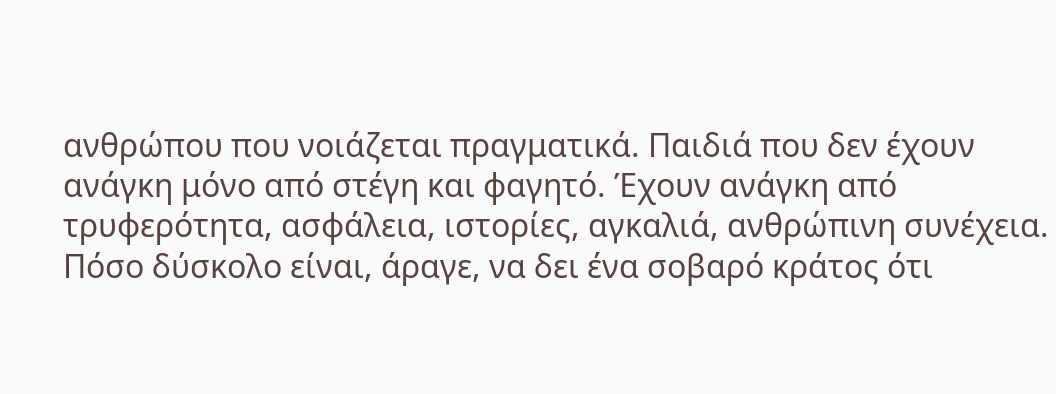ανθρώπου που νοιάζεται πραγματικά. Παιδιά που δεν έχουν ανάγκη μόνο από στέγη και φαγητό. Έχουν ανάγκη από τρυφερότητα, ασφάλεια, ιστορίες, αγκαλιά, ανθρώπινη συνέχεια.
Πόσο δύσκολο είναι, άραγε, να δει ένα σοβαρό κράτος ότι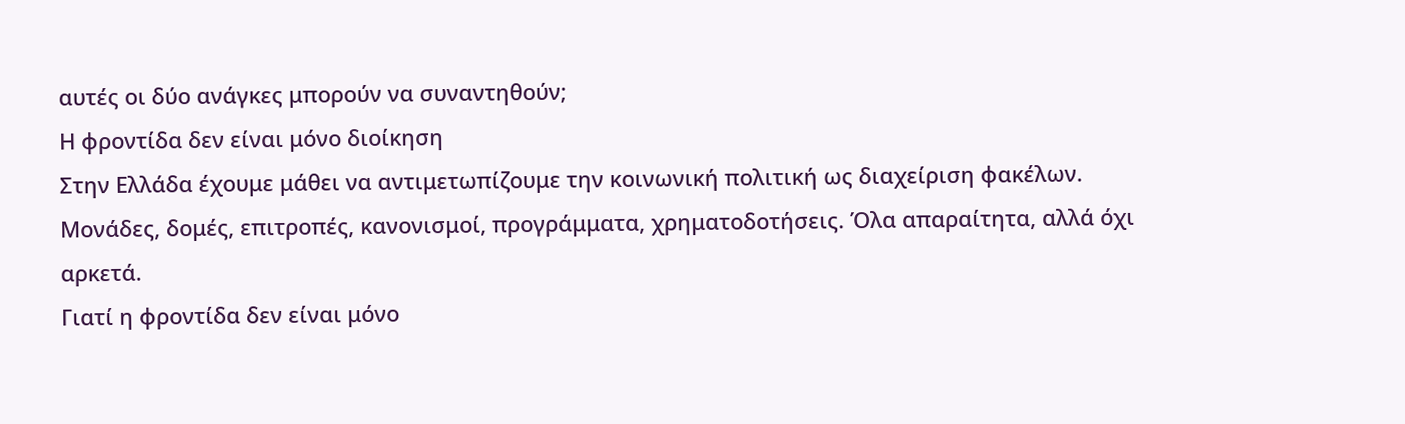αυτές οι δύο ανάγκες μπορούν να συναντηθούν;
Η φροντίδα δεν είναι μόνο διοίκηση
Στην Ελλάδα έχουμε μάθει να αντιμετωπίζουμε την κοινωνική πολιτική ως διαχείριση φακέλων. Μονάδες, δομές, επιτροπές, κανονισμοί, προγράμματα, χρηματοδοτήσεις. Όλα απαραίτητα, αλλά όχι αρκετά.
Γιατί η φροντίδα δεν είναι μόνο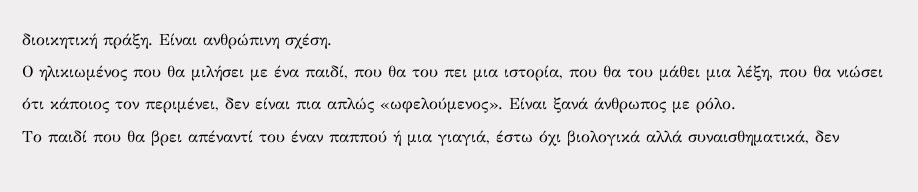διοικητική πράξη. Είναι ανθρώπινη σχέση.
Ο ηλικιωμένος που θα μιλήσει με ένα παιδί, που θα του πει μια ιστορία, που θα του μάθει μια λέξη, που θα νιώσει ότι κάποιος τον περιμένει, δεν είναι πια απλώς «ωφελούμενος». Είναι ξανά άνθρωπος με ρόλο.
Το παιδί που θα βρει απέναντί του έναν παππού ή μια γιαγιά, έστω όχι βιολογικά αλλά συναισθηματικά, δεν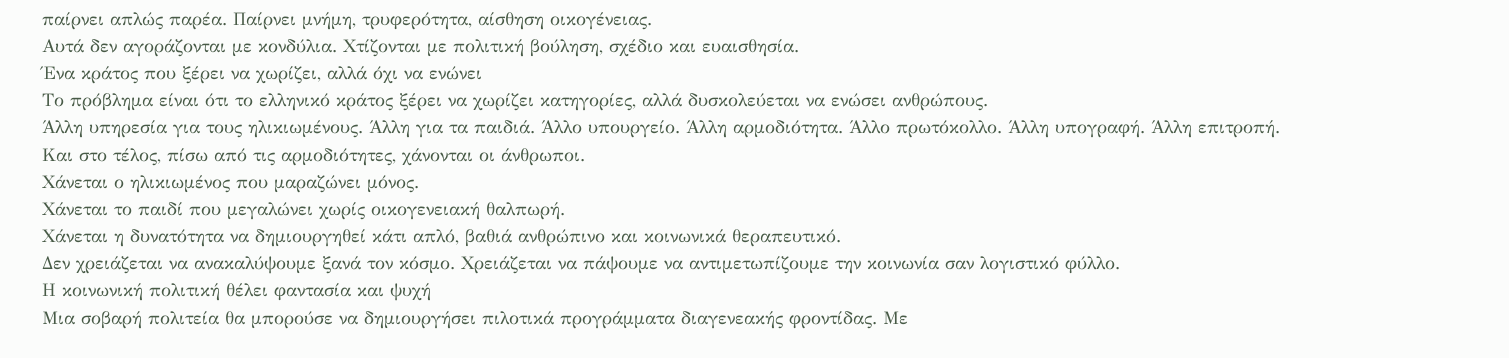παίρνει απλώς παρέα. Παίρνει μνήμη, τρυφερότητα, αίσθηση οικογένειας.
Αυτά δεν αγοράζονται με κονδύλια. Χτίζονται με πολιτική βούληση, σχέδιο και ευαισθησία.
Ένα κράτος που ξέρει να χωρίζει, αλλά όχι να ενώνει
Το πρόβλημα είναι ότι το ελληνικό κράτος ξέρει να χωρίζει κατηγορίες, αλλά δυσκολεύεται να ενώσει ανθρώπους.
Άλλη υπηρεσία για τους ηλικιωμένους. Άλλη για τα παιδιά. Άλλο υπουργείο. Άλλη αρμοδιότητα. Άλλο πρωτόκολλο. Άλλη υπογραφή. Άλλη επιτροπή.
Και στο τέλος, πίσω από τις αρμοδιότητες, χάνονται οι άνθρωποι.
Χάνεται ο ηλικιωμένος που μαραζώνει μόνος.
Χάνεται το παιδί που μεγαλώνει χωρίς οικογενειακή θαλπωρή.
Χάνεται η δυνατότητα να δημιουργηθεί κάτι απλό, βαθιά ανθρώπινο και κοινωνικά θεραπευτικό.
Δεν χρειάζεται να ανακαλύψουμε ξανά τον κόσμο. Χρειάζεται να πάψουμε να αντιμετωπίζουμε την κοινωνία σαν λογιστικό φύλλο.
Η κοινωνική πολιτική θέλει φαντασία και ψυχή
Μια σοβαρή πολιτεία θα μπορούσε να δημιουργήσει πιλοτικά προγράμματα διαγενεακής φροντίδας. Με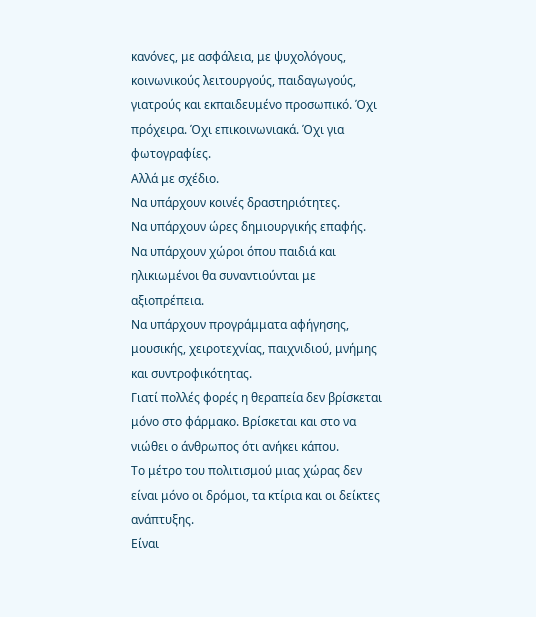κανόνες, με ασφάλεια, με ψυχολόγους, κοινωνικούς λειτουργούς, παιδαγωγούς, γιατρούς και εκπαιδευμένο προσωπικό. Όχι πρόχειρα. Όχι επικοινωνιακά. Όχι για φωτογραφίες.
Αλλά με σχέδιο.
Να υπάρχουν κοινές δραστηριότητες.
Να υπάρχουν ώρες δημιουργικής επαφής.
Να υπάρχουν χώροι όπου παιδιά και ηλικιωμένοι θα συναντιούνται με αξιοπρέπεια.
Να υπάρχουν προγράμματα αφήγησης, μουσικής, χειροτεχνίας, παιχνιδιού, μνήμης και συντροφικότητας.
Γιατί πολλές φορές η θεραπεία δεν βρίσκεται μόνο στο φάρμακο. Βρίσκεται και στο να νιώθει ο άνθρωπος ότι ανήκει κάπου.
Το μέτρο του πολιτισμού μιας χώρας δεν είναι μόνο οι δρόμοι, τα κτίρια και οι δείκτες ανάπτυξης.
Είναι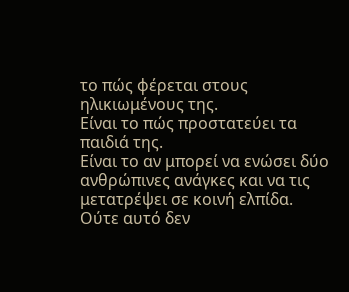το πώς φέρεται στους ηλικιωμένους της.
Είναι το πώς προστατεύει τα παιδιά της.
Είναι το αν μπορεί να ενώσει δύο ανθρώπινες ανάγκες και να τις μετατρέψει σε κοινή ελπίδα.
Ούτε αυτό δεν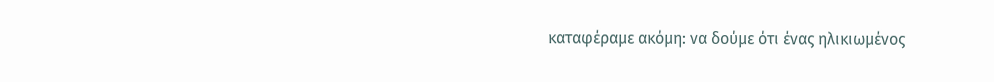καταφέραμε ακόμη: να δούμε ότι ένας ηλικιωμένος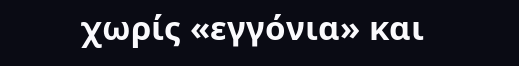χωρίς «εγγόνια» και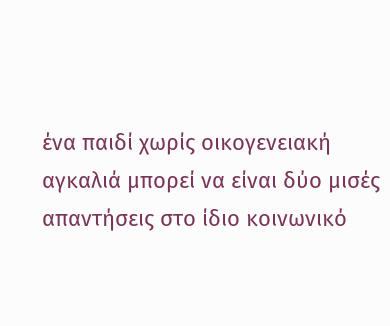ένα παιδί χωρίς οικογενειακή αγκαλιά μπορεί να είναι δύο μισές απαντήσεις στο ίδιο κοινωνικό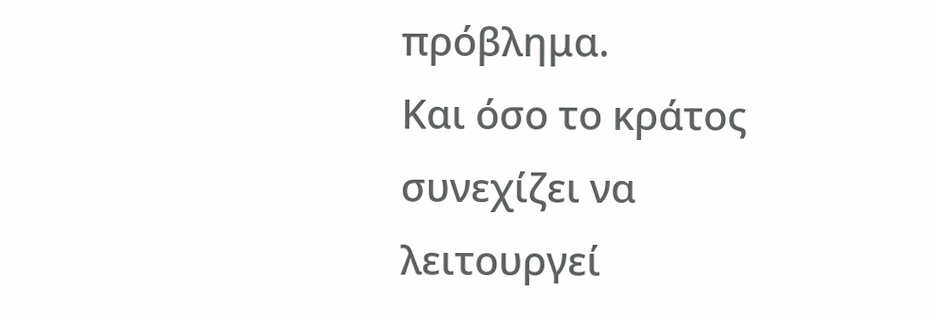πρόβλημα.
Και όσο το κράτος συνεχίζει να λειτουργεί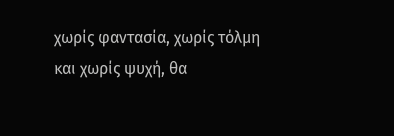χωρίς φαντασία, χωρίς τόλμη και χωρίς ψυχή, θα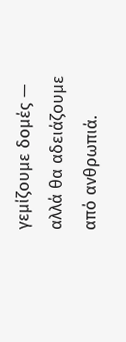γεμίζουμε δομές — αλλά θα αδειάζουμε από ανθρωπιά.